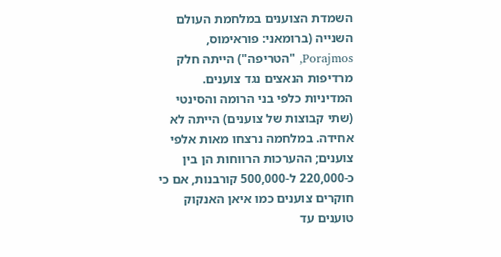השמדת הצוענים במלחמת העולם השנייה (ברומאני: פוראימוס, Porajmos, "הטריפה") הייתה חלק מרדיפות הנאצים נגד צוענים. המדיניות כלפי בני הרומה והסינטי (שתי קבוצות של צוענים) הייתה לא אחידה. במלחמה נרצחו מאות אלפי צוענים; ההערכות הרווחות הן בין כ-220,000 ל-500,000 קורבנות, אם כי חוקרים צוענים כמו איאן האנקוק טוענים עד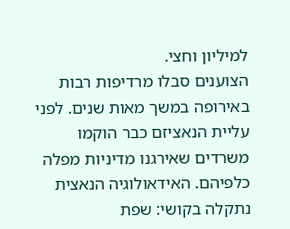למיליון וחצי.
הצוענים סבלו מרדיפות רבות באירופה במשך מאות שנים. לפני עליית הנאציזם כבר הוקמו משרדים שאירגנו מדיניות מפלה כלפיהם. האידאולוגיה הנאצית נתקלה בקושי: שפת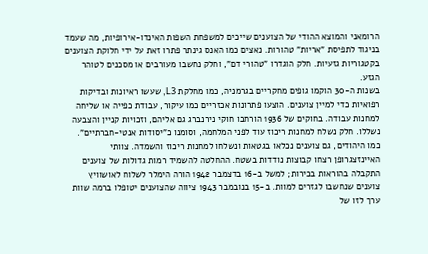הרומאני והמוצא ההודי של הצוענים שייכים למשפחת השפות האינדו‑אירופיות, מה שעמד בניגוד לתפיסת "אריות" טהורות. נאצים כמו האנס גינתר פתרו זאת על ידי חלוקת הצוענים בקטגוריות גזעיות. חלק הוגדרו "טהורי דם", וחלק נחשבו מעורבים או מסכנים לטוהר הגזע.
בשנות ה-30 הוקמו גופים מחקריים בגרמניה, כמו מחלקת L3, שעשו ראיונות ובדיקות רפואיות כדי למיין צוענים. הוצעו פתרונות אכזריים כמו עיקור, עבודת כפייה או שליחה למחנות עבודה. בחוקים של 1936 הורחבו חוקי נירנברג גם אליהם, וזכויות קניין והצבעה נשללו. חלק נשלח למחנות ריכוז עוד לפני המלחמה, וסומנו כ"יסודות אנטי‑חברתיים".
כמו היהודים, גם צוענים נכלאו בגטאות ונשלחו למחנות ריכוז והשמדה. צוותי האיינזצגרופן רצחו קבוצות נודדות בשטח. ההחלטה להשמיד רמות גדולות של צוענים התקבלה בהוראות בכירות; למשל ב-16 בדצמבר 1942 הורה הימלר לשלוח לאושוויץ צוענים שנחשבו לגזרים למוות. ב-15 בנובמבר 1943 ציווה שהצוענים יטופלו ברמה שוות ערך לזו של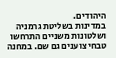היהודים.
במדינות בשליטת גרמניה ושלטונות משניים התרחשו טבחי צוענים גם שם. במחנה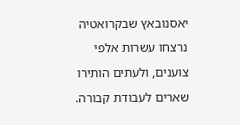יאסנובאץ שבקרואטיה נרצחו עשרות אלפי צוענים, ולעתים הותירו שארים לעבודת קבורה.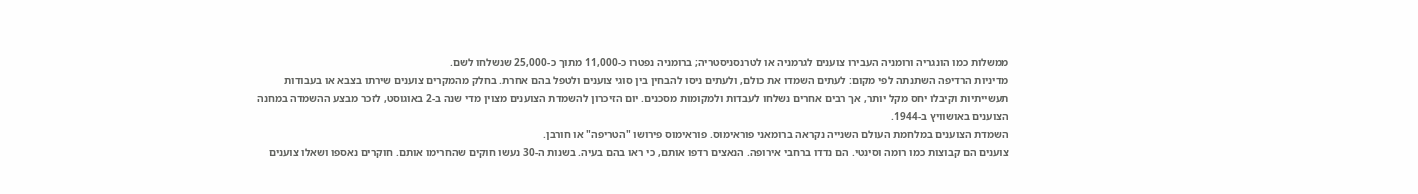ממשלות כמו הונגריה ורומניה העבירו צוענים לגרמניה או לטרנסניסטריה; ברומניה נפטרו כ-11,000 מתוך כ-25,000 שנשלחו לשם.
מדיניות הרדיפה השתנתה לפי מקום: לעתים השמדו את כולם, ולעתים ניסו להבחין בין סוגי צוענים ולטפל בהם אחרת. בחלק מהמקרים צוענים שירתו בצבא או בעבודות תעשייתיות וקיבלו יחס מקל יותר, אך רבים אחרים נשלחו לעבדות ולמקומות מסכנים. יום הזיכרון להשמדת הצוענים מצוין מדי שנה ב-2 באוגוסט, לזכר מבצע ההשמדה במחנה הצוענים באושוויץ ב-1944.
השמדת הצוענים במלחמת העולם השנייה נקראה ברומאני פוראימוס. פוראימוס פירושו "הטריפה" או חורבן.
צוענים הם קבוצות כמו רומה וסינטי. הם נדדו ברחבי אירופה. הנאצים רדפו אותם, כי ראו בהם בעיה. בשנות ה-30 נעשו חוקים שהחרימו אותם. חוקרים נאספו ושאלו צוענים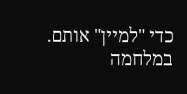כדי "למיין" אותם.
במלחמה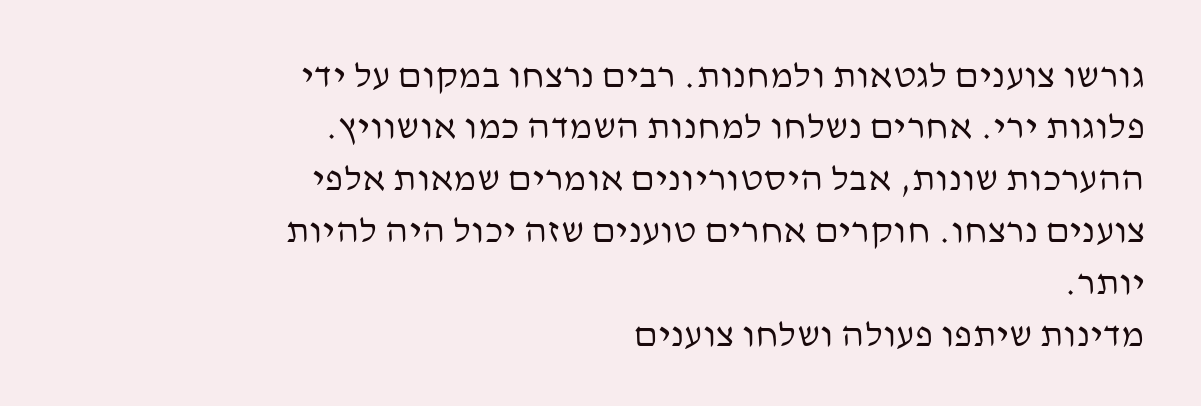גורשו צוענים לגטאות ולמחנות. רבים נרצחו במקום על ידי פלוגות ירי. אחרים נשלחו למחנות השמדה כמו אושוויץ. ההערכות שונות, אבל היסטוריונים אומרים שמאות אלפי צוענים נרצחו. חוקרים אחרים טוענים שזה יכול היה להיות יותר.
מדינות שיתפו פעולה ושלחו צוענים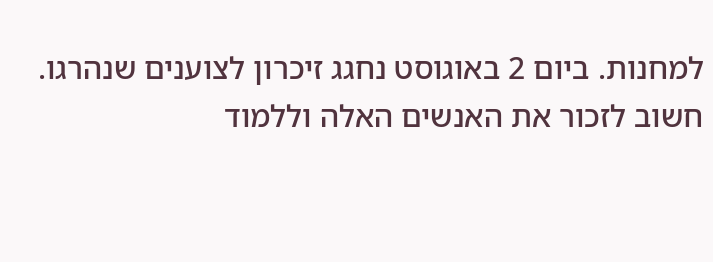למחנות. ביום 2 באוגוסט נחגג זיכרון לצוענים שנהרגו. חשוב לזכור את האנשים האלה וללמוד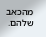מהכאב שלהם.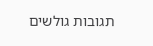תגובות גולשים